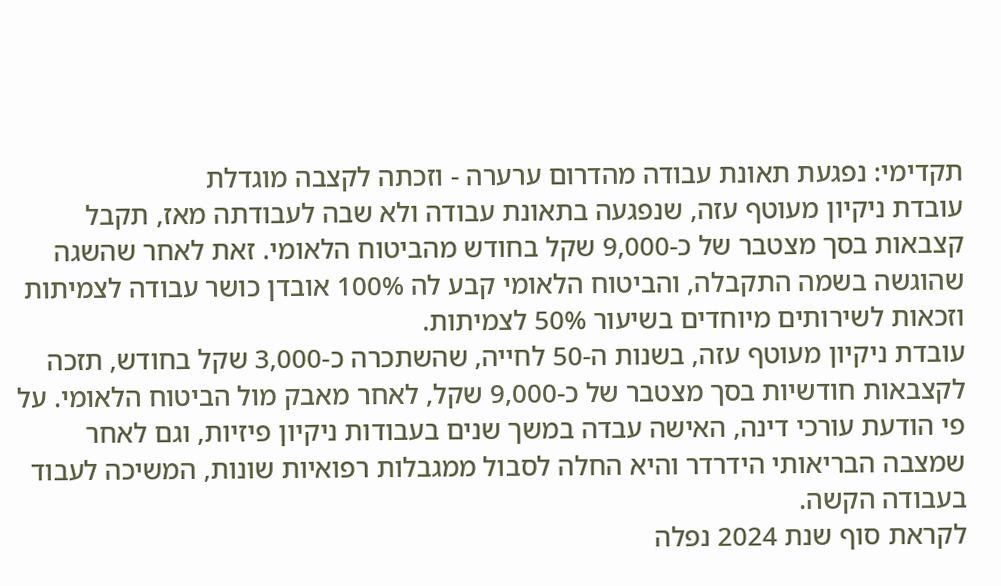תקדימי: נפגעת תאונת עבודה מהדרום ערערה - וזכתה לקצבה מוגדלת
עובדת ניקיון מעוטף עזה, שנפגעה בתאונת עבודה ולא שבה לעבודתה מאז, תקבל קצבאות בסך מצטבר של כ-9,000 שקל בחודש מהביטוח הלאומי. זאת לאחר שהשגה שהוגשה בשמה התקבלה, והביטוח הלאומי קבע לה 100% אובדן כושר עבודה לצמיתות וזכאות לשירותים מיוחדים בשיעור 50% לצמיתות.
עובדת ניקיון מעוטף עזה, בשנות ה-50 לחייה, שהשתכרה כ-3,000 שקל בחודש, תזכה לקצבאות חודשיות בסך מצטבר של כ-9,000 שקל, לאחר מאבק מול הביטוח הלאומי. על פי הודעת עורכי דינה, האישה עבדה במשך שנים בעבודות ניקיון פיזיות, וגם לאחר שמצבה הבריאותי הידרדר והיא החלה לסבול ממגבלות רפואיות שונות, המשיכה לעבוד בעבודה הקשה.
לקראת סוף שנת 2024 נפלה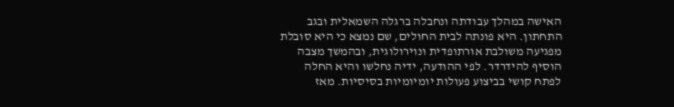האישה במהלך עבודתה ונחבלה ברגלה השמאלית ובגב התחתון. היא פונתה לבית החולים, שם נמצא כי היא סובלת מפגיעה משולבת אורתופדית ונוירולוגית, ובהמשך מצבה הוסיף להידרדר. לפי ההודעה, ידיה נחלשו והיא החלה לפתח קושי בביצוע פעולות יומיומיות בסיסיות. מאז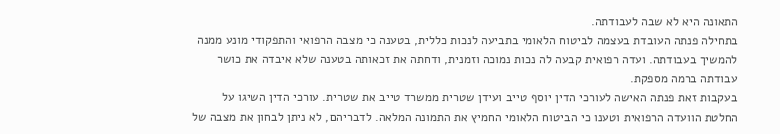התאונה היא לא שבה לעבודתה.
בתחילה פנתה העובדת בעצמה לביטוח הלאומי בתביעה לנכות כללית, בטענה כי מצבה הרפואי והתפקודי מונע ממנה להמשיך בעבודתה. ועדה רפואית קבעה לה נכות נמוכה וזמנית, ודחתה את זכאותה בטענה שלא איבדה את כושר עבודתה ברמה מספקת.
בעקבות זאת פנתה האישה לעורכי הדין יוסף טייב ועידן שטרית ממשרד טייב את שטרית. עורכי הדין השיגו על החלטת הוועדה הרפואית וטענו כי הביטוח הלאומי החמיץ את התמונה המלאה. לדבריהם, לא ניתן לבחון את מצבה של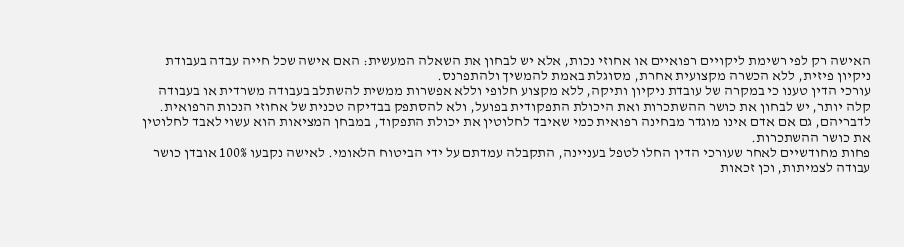האישה רק לפי רשימת ליקויים רפואיים או אחוזי נכות, אלא יש לבחון את השאלה המעשית: האם אישה שכל חייה עבדה בעבודת ניקיון פיזית, ללא הכשרה מקצועית אחרת, מסוגלת באמת להמשיך ולהתפרנס.
עורכי הדין טענו כי במקרה של עובדת ניקיון ותיקה, ללא מקצוע חלופי וללא אפשרות ממשית להשתלב בעבודה משרדית או בעבודה קלה יותר, יש לבחון את כושר ההשתכרות ואת היכולת התפקודית בפועל, ולא להסתפק בבדיקה טכנית של אחוזי הנכות הרפואית. לדבריהם, גם אם אדם אינו מוגדר מבחינה רפואית כמי שאיבד לחלוטין את יכולת התפקוד, במבחן המציאות הוא עשוי לאבד לחלוטין את כושר ההשתכרות.
פחות מחודשיים לאחר שעורכי הדין החלו לטפל בעניינה, התקבלה עמדתם על ידי הביטוח הלאומי. לאישה נקבעו 100% אובדן כושר עבודה לצמיתות, וכן זכאות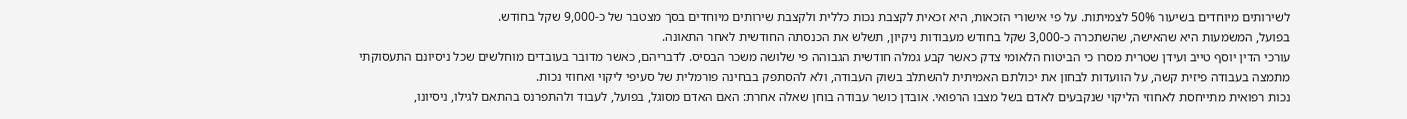לשירותים מיוחדים בשיעור 50% לצמיתות. על פי אישורי הזכאות, היא זכאית לקצבת נכות כללית ולקצבת שירותים מיוחדים בסך מצטבר של כ-9,000 שקל בחודש.
בפועל, המשמעות היא שהאישה, שהשתכרה כ-3,000 שקל בחודש מעבודות ניקיון, תשלש את הכנסתה החודשית לאחר התאונה.
עורכי הדין יוסף טייב ועידן שטרית מסרו כי הביטוח הלאומי צדק כאשר קבע גמלה חודשית הגבוהה פי שלושה משכר הבסיס. לדבריהם, כאשר מדובר בעובדים מוחלשים שכל ניסיונם התעסוקתי מתמצה בעבודה פיזית קשה, על הוועדות לבחון את יכולתם האמיתית להשתלב בשוק העבודה, ולא להסתפק בבחינה פורמלית של סעיפי ליקוי ואחוזי נכות.
נכות רפואית מתייחסת לאחוזי הליקוי שנקבעים לאדם בשל מצבו הרפואי. אובדן כושר עבודה בוחן שאלה אחרת: האם האדם מסוגל, בפועל, לעבוד ולהתפרנס בהתאם לגילו, ניסיונו,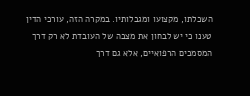השכלתו, מקצועו ומגבלותיו. במקרה הזה, עורכי הדין טענו כי יש לבחון את מצבה של העובדת לא רק דרך המסמכים הרפואיים, אלא גם דרך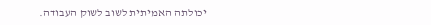יכולתה האמיתית לשוב לשוק העבודה.